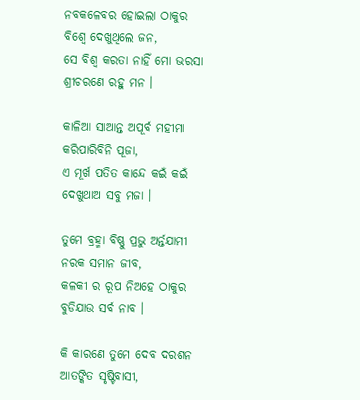ନବକଳେବର ହୋଇଲା ଠାକୁର
ବିଶ୍ବେ ଦେଖୁଥିଲେ ଜନ,
ସେ ବିଶ୍ବ କରତା ନାହିଁ ମୋ ଭରସା
ଶ୍ରୀଚରଣେ ରହୁ ମନ ।

କାଳିଆ ସାଆନ୍ତ ଅପୂର୍ବ ମହୀମା
କରିପାରିବିନି ପୂଜା,
ଏ ମୂର୍ଖ ପତିତ କାନ୍ଦେ କଇଁ କଇଁ
ଦେଖୁଥାଅ ସବୁ ମଜା ।

ତୁମେ ବ୍ରହ୍ମା ବିଷ୍ଣୁ ପ୍ରଭୁ ଅର୍ନ୍ତଯାମୀ
ନରକ ସମାନ ଜୀବ,
କଳକୀ ର ରୂପ ନିଅହେ ଠାକୁର
ବୁଡିଯାଉ ସର୍ବ ନାବ ।

କି କାରଣେ ତୁମେ ଦେବ ଦରଶନ
ଆତଙ୍କିତ ସୃଷ୍ଟିବାସୀ,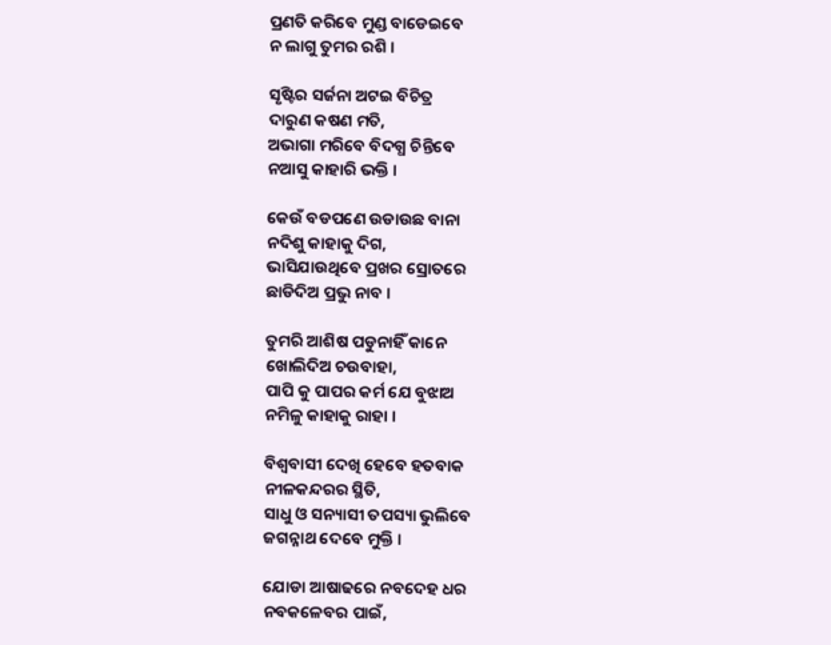ପ୍ରଣତି କରିବେ ମୁଣ୍ଡ ବାଡେଇବେ
ନ ଲାଗୁ ତୁମର ରଶି ।

ସୃଷ୍ଟିର ସର୍ଜନା ଅଟଇ ବିଚିତ୍ର
ଦାରୁଣ କଷଣ ମତି,
ଅଭାଗା ମରିବେ ବିଦଗ୍ଧ ଚିନ୍ତିବେ
ନଆସୁ କାହାରି ଭକ୍ତି ।

କେଉଁ ବଡପଣେ ଉଡାଉଛ ବାନା
ନଦିଶୁ କାହାକୁ ଦିଗ,
ଭାସିଯାଉଥିବେ ପ୍ରଖର ସ୍ରୋତରେ
ଛାଡିଦିଅ ପ୍ରଭୁ ନାବ ।

ତୁମରି ଆଶିଷ ପଡୁନାହିଁ କାନେ
ଖୋଲିଦିଅ ଚଉବାହା,
ପାପି କୁ ପାପର କର୍ମ ଯେ ବୁଝାଅ
ନମିଳୁ କାହାକୁ ରାହା ।

ବିଶ୍ବବାସୀ ଦେଖି ହେବେ ହତବାକ
ନୀଳକନ୍ଦରର ସ୍ଥିତି,
ସାଧୁ ଓ ସନ୍ୟାସୀ ତପସ୍ୟା ଭୁଲିବେ
ଜଗନ୍ନାଥ ଦେବେ ମୁକ୍ତି ।

ଯୋଡା ଆଷାଢରେ ନବଦେହ ଧର
ନବକଳେବର ପାଇଁ,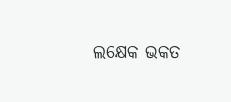ଲକ୍ଷେକ ଭକତ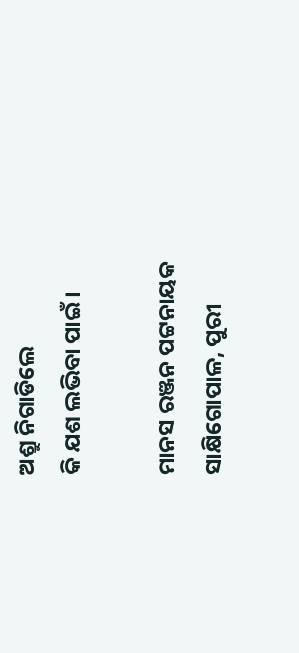ଅଶ୍ରୁ ନିଗାଡିଲେ
କି ଯଶ ଲଭିବା ପାଇଁ ।

ମାନସ ରଞ୍ଜନ ପଟ୍ଟନାୟକ
ସାକ୍ଷିଗୋପାଳ, ପୁରୀ